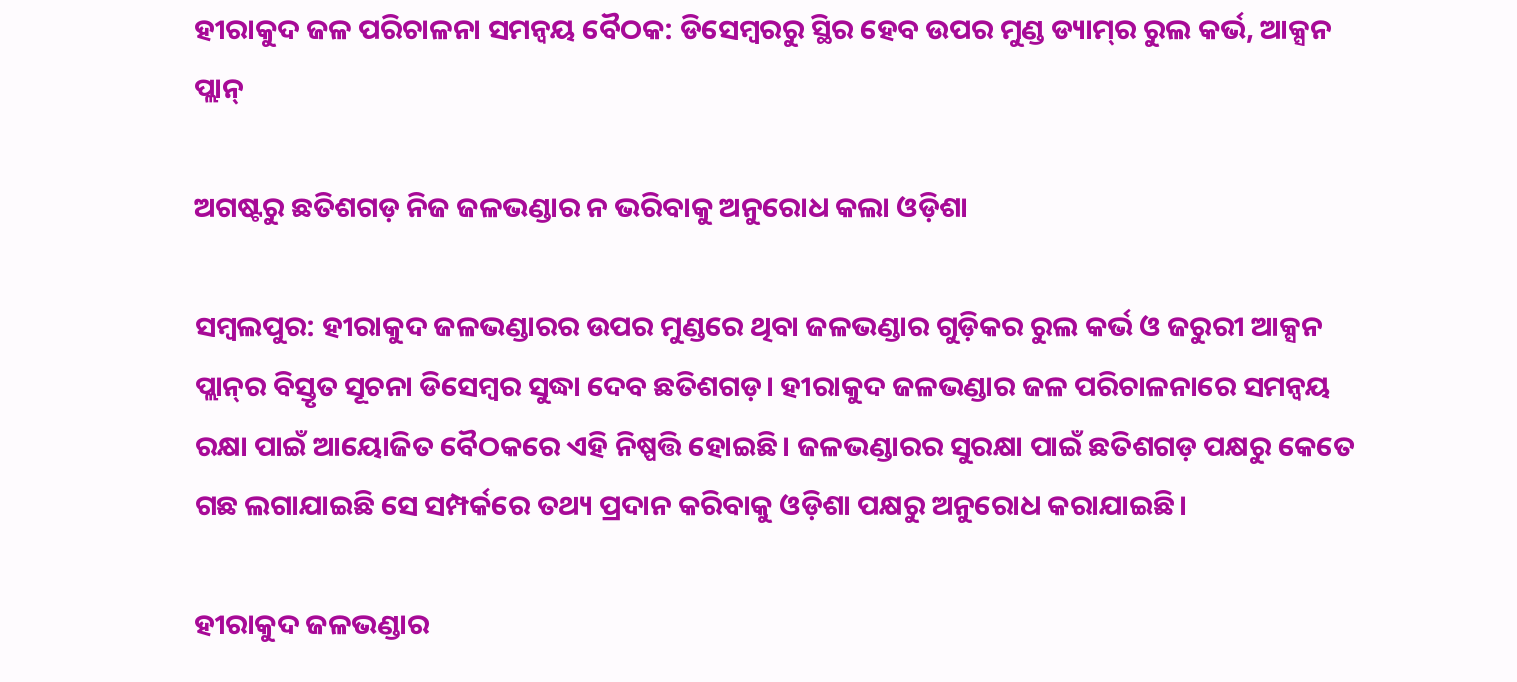ହୀରାକୁଦ ଜଳ ପରିଚାଳନା ସମନ୍ବୟ ବୈଠକ: ଡିସେମ୍ବରରୁ ସ୍ଥିର ହେବ ଉପର ମୁଣ୍ଡ ଡ୍ୟାମ୍‌ର ରୁଲ କର୍ଭ, ଆକ୍ସନ ପ୍ଲାନ୍‌

ଅଗଷ୍ଟରୁ ଛତିଶଗଡ଼ ନିଜ ଜଳଭଣ୍ଡାର ନ ଭରିବାକୁ ଅନୁରୋଧ କଲା ଓଡ଼ିଶା

ସମ୍ବଲପୁର: ହୀରାକୁଦ ଜଳଭଣ୍ଡାରର ଉପର ମୁଣ୍ଡରେ ଥିବା ଜଳଭଣ୍ଡାର ଗୁଡ଼ିକର ରୁଲ କର୍ଭ ଓ ଜରୁରୀ ଆକ୍ସନ ପ୍ଲାନ୍‌ର ବିସ୍ତୃତ ସୂଚନା ଡିସେମ୍ବର ସୁଦ୍ଧା ଦେବ ଛତିଶଗଡ଼। ହୀରାକୁଦ ଜଳଭଣ୍ଡାର ଜଳ ପରିଚାଳନାରେ ସମନ୍ବୟ ରକ୍ଷା ପାଇଁ ଆୟୋଜିତ ବୈଠକରେ ଏହି ନିଷ୍ପତ୍ତି ହୋଇଛି। ଜଳଭଣ୍ଡାରର ସୁରକ୍ଷା ପାଇଁ ଛତିଶଗଡ଼ ପକ୍ଷରୁ କେତେ ଗଛ ଲଗାଯାଇଛି ସେ ସମ୍ପର୍କରେ ତଥ୍ୟ ପ୍ରଦାନ କରିବାକୁ ଓଡ଼ିଶା ପକ୍ଷରୁ ଅନୁରୋଧ କରାଯାଇଛି।

ହୀରାକୁଦ ଜଳଭଣ୍ଡାର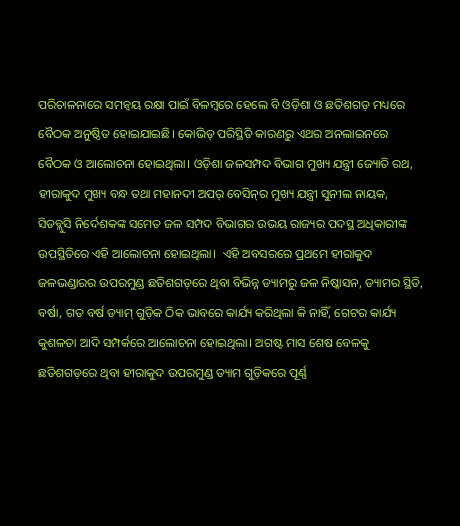ପରିଚାଳନାରେ ସମନ୍ବୟ ରକ୍ଷା ପାଇଁ ବିଳମ୍ବରେ ହେଲେ ବି ଓଡ଼ିଶା ଓ ଛତିଶଗଡ଼ ମଧ୍ୟରେ ବୈଠକ ଅନୁଷ୍ଠିତ ହୋଇଯାଇଛି। କୋଭିଡ୍ ପରିସ୍ଥିତି କାରଣରୁ ଏଥର ଅନଲାଇନରେ ବୈଠକ ଓ ଆଲୋଚନା ହୋଇଥିଲା। ଓଡ଼ିଶା ଜଳସମ୍ପଦ ବିଭାଗ ମୁଖ୍ୟ ଯନ୍ତ୍ରୀ ଜ୍ୟୋତି ରଥ, ହୀରାକୁଦ ମୁଖ୍ୟ ବନ୍ଧ ତଥା ମହାନଦୀ ଅପର୍‌ ବେସିନ୍‌ର ମୁଖ୍ୟ ଯନ୍ତ୍ରୀ ସୁନୀଲ ନାୟକ, ସିଡବ୍ଲୁସି ନିର୍ଦେଶକଙ୍କ ସମେତ ଜଳ ସମ୍ପଦ ବିଭାଗର ଉଭୟ ରାଜ୍ୟର ପଦସ୍ଥ ଅଧିକାରୀଙ୍କ ଉପସ୍ଥିତିରେ ଏହି ଆଲୋଚନା ହୋଇଥିଲା।  ଏହି ଅବସରରେ ପ୍ରଥମେ ହୀରାକୁଦ ଜଳଭଣ୍ଡାରର ଉପରମୁଣ୍ଡ ଛତିଶଗଡ଼ରେ ଥିବା ବିଭିନ୍ନ ଡ୍ୟାମରୁ ଜଳ ନିଷ୍କାସନ, ଡ୍ୟାମର ସ୍ଥିତି, ବର୍ଷା, ଗତ ବର୍ଷ ଡ୍ୟାମ୍‌ ଗୁଡ଼ିକ ଠିକ ଭାବରେ କାର୍ଯ୍ୟ କରିଥିଲା କି ନାହିଁ, ଗେଟର କାର୍ଯ୍ୟ କୁଶଳତା ଆଦି ସମ୍ପର୍କରେ ଆଲୋଚନା ହୋଇଥିଲା। ଅଗଷ୍ଟ ମାସ ଶେଷ ବେଳକୁ ଛତିଶଗଡ଼ରେ ଥିବା ହୀରାକୁଦ ଉପରମୁଣ୍ଡ ଡ୍ୟାମ ଗୁଡ଼ିକରେ ପୂର୍ଣ୍ଣ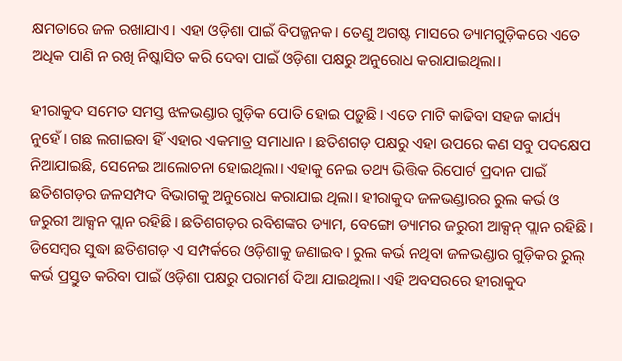କ୍ଷମତାରେ ଜଳ ରଖାଯାଏ। ଏହା ଓଡ଼ିଶା ପାଇଁ ବିପଜ୍ଜନକ। ତେଣୁ ଅଗଷ୍ଟ ମାସରେ ଡ୍ୟାମଗୁଡ଼ିକରେ ଏତେ ଅଧିକ ପାଣି ନ ରଖି ନିଷ୍କାସିତ କରି ଦେବା ପାଇଁ ଓଡ଼ିଶା ପକ୍ଷରୁ ଅନୁରୋଧ କରାଯାଇଥିଲା।

ହୀରାକୁଦ ସମେତ ସମସ୍ତ ଝଳଭଣ୍ଡାର ଗୁଡ଼ିକ ପୋତି ହୋଇ ପଡ଼ୁଛି। ଏତେ ମାଟି କାଢିବା ସହଜ କାର୍ଯ୍ୟ ନୁହେଁ। ଗଛ ଲଗାଇବା ହିଁ ଏହାର ଏକମାତ୍ର ସମାଧାନ। ଛତିଶଗଡ଼ ପକ୍ଷରୁ ଏହା ଉପରେ କଣ ସବୁ ପଦକ୍ଷେପ ନିଆଯାଇଛି, ସେନେଇ ଆଲୋଚନା ହୋଇଥିଲା। ଏହାକୁ ନେଇ ତଥ୍ୟ ଭିତ୍ତିକ ରିପୋର୍ଟ ପ୍ରଦାନ ପାଇଁ ଛତିଶଗଡ଼ର ଜଳସମ୍ପଦ ବିଭାଗକୁ ଅନୁରୋଧ କରାଯାଇ ଥିଲା। ହୀରାକୁଦ ଜଳଭଣ୍ଡାରର ରୁଲ କର୍ଭ ଓ ଜରୁରୀ ଆକ୍ସନ ପ୍ଲାନ ରହିଛି। ଛତିଶଗଡ଼ର ରବିଶଙ୍କର ଡ୍ୟାମ, ବେଙ୍ଗୋ ଡ୍ୟାମର ଜରୁରୀ ଆକ୍ସନ୍‌ ପ୍ଲାନ ରହିଛି। ଡିସେମ୍ବର ସୁଦ୍ଧା ଛତିଶଗଡ଼ ଏ ସମ୍ପର୍କରେ ଓଡ଼ିଶାକୁ ଜଣାଇବ। ରୁଲ କର୍ଭ ନଥିବା ଜଳଭଣ୍ଡାର ଗୁଡ଼ିକର ରୁଲ୍‌ କର୍ଭ ପ୍ରସ୍ତୁତ କରିବା ପାଇଁ ଓଡ଼ିଶା ପକ୍ଷରୁ ପରାମର୍ଶ ଦିଆ ଯାଇଥିଲା। ଏହି ଅବସରରେ ହୀରାକୁଦ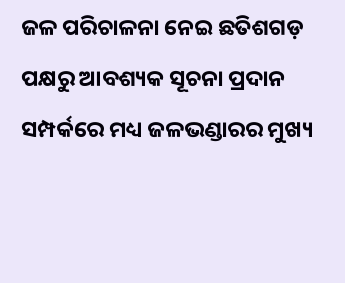ଜଳ ପରିଚାଳନା ନେଇ ଛତିଶଗଡ଼ ପକ୍ଷରୁ ଆବଶ୍ୟକ ସୂଚନା ପ୍ରଦାନ ସମ୍ପର୍କରେ ମଧ୍ୟ ଜଳଭଣ୍ଡାରର ମୁଖ୍ୟ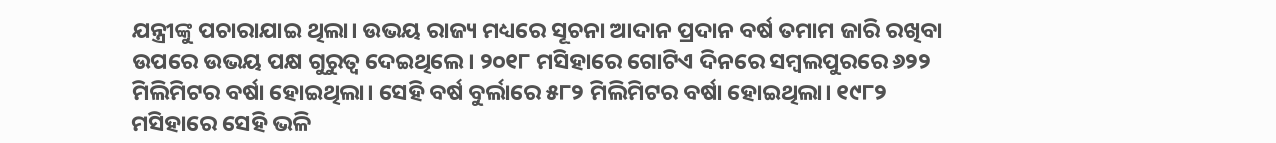ଯନ୍ତ୍ରୀଙ୍କୁ ପଚାରାଯାଇ ଥିଲା। ଉଭୟ ରାଜ୍ୟ ମଧ୍ୟରେ ସୂଚନା ଆଦାନ ପ୍ରଦାନ ବର୍ଷ ତମାମ ଜାରି ରଖିବା ଉପରେ ଉଭୟ ପକ୍ଷ ଗୁରୁତ୍ବ ଦେଇଥିଲେ। ୨୦୧୮ ମସିହାରେ ଗୋଟିଏ ଦିନରେ ସମ୍ବଲପୁରରେ ୬୨୨ ମିଲିମିଟର ବର୍ଷା ହୋଇଥିଲା। ସେହି ବର୍ଷ ବୁର୍ଲାରେ ୫୮୨ ମିଲିମିଟର ବର୍ଷା ହୋଇଥିଲା। ୧୯୮୨ ମସିହାରେ ସେହି ଭଳି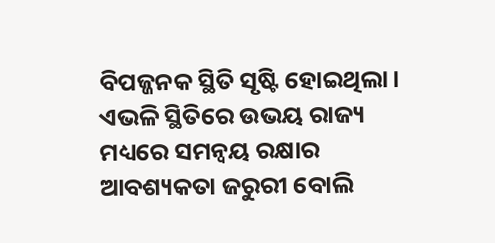ବିପଜ୍ଜନକ ସ୍ଥିତି ସୃଷ୍ଟି ହୋଇଥିଲା। ଏଭଳି ସ୍ଥିତିରେ ଉଭୟ ରାଜ୍ୟ ମଧ୍ୟରେ ସମନ୍ବୟ ରକ୍ଷାର ଆବଶ୍ୟକତା ଜରୁରୀ ବୋଲି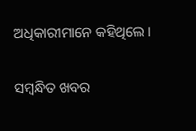ଅଧିକାରୀମାନେ କହିଥିଲେ।

ସମ୍ବନ୍ଧିତ ଖବର